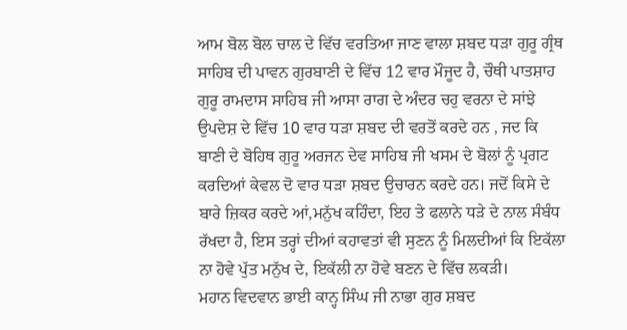ਆਮ ਬੋਲ ਬੋਲ ਚਾਲ ਦੇ ਵਿੱਚ ਵਰਤਿਆ ਜਾਣ ਵਾਲਾ ਸ਼ਬਦ ਧੜਾ ਗੁਰੂ ਗ੍ਰੰਥ ਸਾਹਿਬ ਦੀ ਪਾਵਨ ਗੁਰਬਾਣੀ ਦੇ ਵਿੱਚ 12 ਵਾਰ ਮੌਜੂਦ ਹੈ, ਚੌਥੀ ਪਾਤਸ਼ਾਹ ਗੁਰੂ ਰਾਮਦਾਸ ਸਾਹਿਬ ਜੀ ਆਸਾ ਰਾਗ ਦੇ ਅੰਦਰ ਚਹੁ ਵਰਨਾ ਦੇ ਸਾਂਝੇ ਉਪਦੇਸ਼ ਦੇ ਵਿੱਚ 10 ਵਾਰ ਧੜਾ ਸ਼ਬਦ ਦੀ ਵਰਤੋਂ ਕਰਦੇ ਹਨ , ਜਦ ਕਿ ਬਾਣੀ ਦੇ ਬੋਹਿਥ ਗੁਰੂ ਅਰਜਨ ਦੇਵ ਸਾਹਿਬ ਜੀ ਖਸਮ ਦੇ ਬੋਲਾਂ ਨੂੰ ਪ੍ਰਗਟ ਕਰਦਿਆਂ ਕੇਵਲ ਦੋ ਵਾਰ ਧੜਾ ਸ਼ਬਦ ਉਚਾਰਨ ਕਰਦੇ ਹਨ। ਜਦੋਂ ਕਿਸੇ ਦੇ ਬਾਰੇ ਜ਼ਿਕਰ ਕਰਦੇ ਆਂ,ਮਨੁੱਖ ਕਹਿੰਦਾ, ਇਹ ਤੇ ਫਲਾਨੇ ਧੜੇ ਦੇ ਨਾਲ ਸੰਬੰਧ ਰੱਖਦਾ ਹੈ, ਇਸ ਤਰ੍ਹਾਂ ਦੀਆਂ ਕਹਾਵਤਾਂ ਵੀ ਸੁਣਨ ਨੂੰ ਮਿਲਦੀਆਂ ਕਿ ਇਕੱਲਾ ਨਾ ਹੋਵੇ ਪੁੱਤ ਮਨੁੱਖ ਦੇ, ਇਕੱਲੀ ਨਾ ਹੋਵੇ ਬਣਨ ਦੇ ਵਿੱਚ ਲਕੜੀ।
ਮਹਾਨ ਵਿਦਵਾਨ ਭਾਈ ਕਾਨ੍ਹ ਸਿੰਘ ਜੀ ਨਾਭਾ ਗੁਰ ਸ਼ਬਦ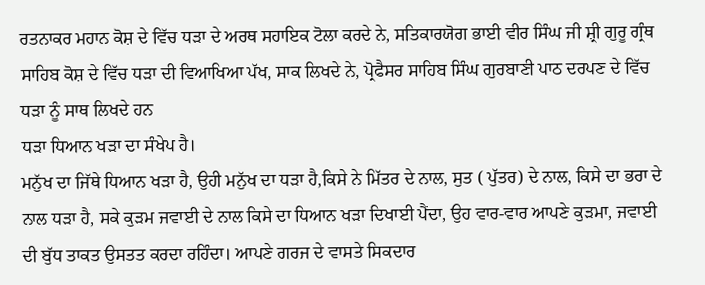ਰਤਨਾਕਰ ਮਹਾਨ ਕੋਸ਼ ਦੇ ਵਿੱਚ ਧੜਾ ਦੇ ਅਰਥ ਸਹਾਇਕ ਟੋਲਾ ਕਰਦੇ ਨੇ, ਸਤਿਕਾਰਯੋਗ ਭਾਈ ਵੀਰ ਸਿੰਘ ਜੀ ਸ਼੍ਰੀ ਗੁਰੂ ਗ੍ਰੰਥ ਸਾਹਿਬ ਕੋਸ਼ ਦੇ ਵਿੱਚ ਧੜਾ ਦੀ ਵਿਆਖਿਆ ਪੱਖ, ਸਾਕ ਲਿਖਦੇ ਨੇ, ਪ੍ਰੋਫੈਸਰ ਸਾਹਿਬ ਸਿੰਘ ਗੁਰਬਾਣੀ ਪਾਠ ਦਰਪਣ ਦੇ ਵਿੱਚ ਧੜਾ ਨੂੰ ਸਾਥ ਲਿਖਦੇ ਹਨ
ਧੜਾ ਧਿਆਨ ਖੜਾ ਦਾ ਸੰਖੇਪ ਹੈ।
ਮਨੁੱਖ ਦਾ ਜਿੱਥੇ ਧਿਆਨ ਖੜਾ ਹੈ, ਉਹੀ ਮਨੁੱਖ ਦਾ ਧੜਾ ਹੈ,ਕਿਸੇ ਨੇ ਮਿੱਤਰ ਦੇ ਨਾਲ, ਸੁਤ ( ਪੁੱਤਰ) ਦੇ ਨਾਲ, ਕਿਸੇ ਦਾ ਭਰਾ ਦੇ ਨਾਲ ਧੜਾ ਹੈ, ਸਕੇ ਕੁੜਮ ਜਵਾਈ ਦੇ ਨਾਲ ਕਿਸੇ ਦਾ ਧਿਆਨ ਖੜਾ ਦਿਖਾਈ ਪੈਂਦਾ, ਉਹ ਵਾਰ-ਵਾਰ ਆਪਣੇ ਕੁੜਮਾ, ਜਵਾਈ ਦੀ ਬੁੱਧ ਤਾਕਤ ਉਸਤਤ ਕਰਦਾ ਰਹਿੰਦਾ। ਆਪਣੇ ਗਰਜ ਦੇ ਵਾਸਤੇ ਸਿਕਦਾਰ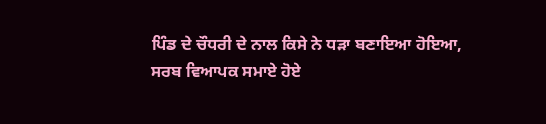ਪਿੰਡ ਦੇ ਚੌਧਰੀ ਦੇ ਨਾਲ ਕਿਸੇ ਨੇ ਧੜਾ ਬਣਾਇਆ ਹੋਇਆ, ਸਰਬ ਵਿਆਪਕ ਸਮਾਏ ਹੋਏ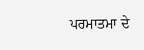ਪਰਮਾਤਮਾ ਦੇ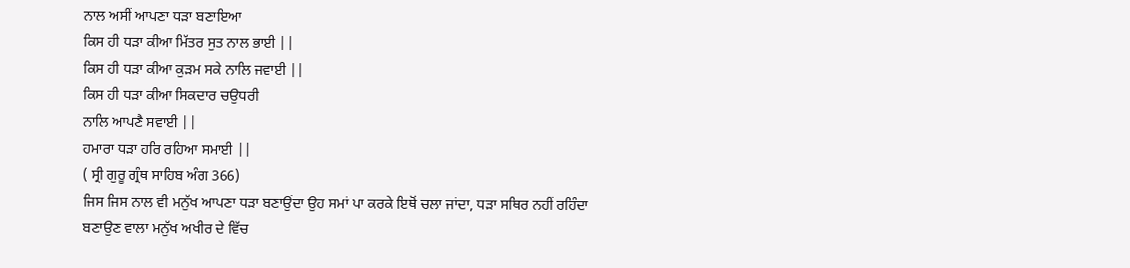ਨਾਲ ਅਸੀਂ ਆਪਣਾ ਧੜਾ ਬਣਾਇਆ
ਕਿਸ ਹੀ ਧੜਾ ਕੀਆ ਮਿੱਤਰ ਸੁਤ ਨਾਲ ਭਾਈ ||
ਕਿਸ ਹੀ ਧੜਾ ਕੀਆ ਕੁੜਮ ਸਕੇ ਨਾਲਿ ਜਵਾਈ ||
ਕਿਸ ਹੀ ਧੜਾ ਕੀਆ ਸਿਕਦਾਰ ਚਉਧਰੀ
ਨਾਲਿ ਆਪਣੈ ਸਵਾਈ ||
ਹਮਾਰਾ ਧੜਾ ਹਰਿ ਰਹਿਆ ਸਮਾਈ ||
( ਸ੍ਰੀ ਗੁਰੂ ਗ੍ਰੰਥ ਸਾਹਿਬ ਅੰਗ 366)
ਜਿਸ ਜਿਸ ਨਾਲ ਵੀ ਮਨੁੱਖ ਆਪਣਾ ਧੜਾ ਬਣਾਉਂਦਾ ਉਹ ਸਮਾਂ ਪਾ ਕਰਕੇ ਇਥੋਂ ਚਲਾ ਜਾਂਦਾ, ਧੜਾ ਸਥਿਰ ਨਹੀਂ ਰਹਿੰਦਾ ਬਣਾਉਣ ਵਾਲਾ ਮਨੁੱਖ ਅਖੀਰ ਦੇ ਵਿੱਚ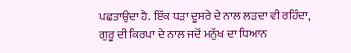ਪਛਤਾਉਦਾ ਹੈ. ਇੱਕ ਧੜਾ ਦੂਸਰੇ ਦੇ ਨਾਲ ਲੜਦਾ ਵੀ ਰਹਿੰਦਾ, ਗੁਰੂ ਦੀ ਕਿਰਪਾ ਦੇ ਨਾਲ ਜਦੋਂ ਮਨੁੱਖ ਦਾ ਧਿਆਨ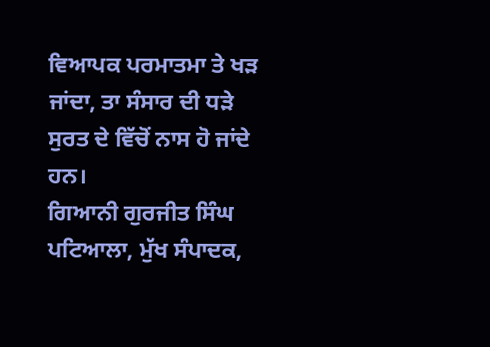ਵਿਆਪਕ ਪਰਮਾਤਮਾ ਤੇ ਖੜ ਜਾਂਦਾ, ਤਾ ਸੰਸਾਰ ਦੀ ਧੜੇ ਸੁਰਤ ਦੇ ਵਿੱਚੋਂ ਨਾਸ ਹੋ ਜਾਂਦੇ ਹਨ।
ਗਿਆਨੀ ਗੁਰਜੀਤ ਸਿੰਘ ਪਟਿਆਲਾ, ਮੁੱਖ ਸੰਪਾਦਕ,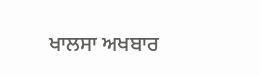ਖਾਲਸਾ ਅਖਬਾਰ